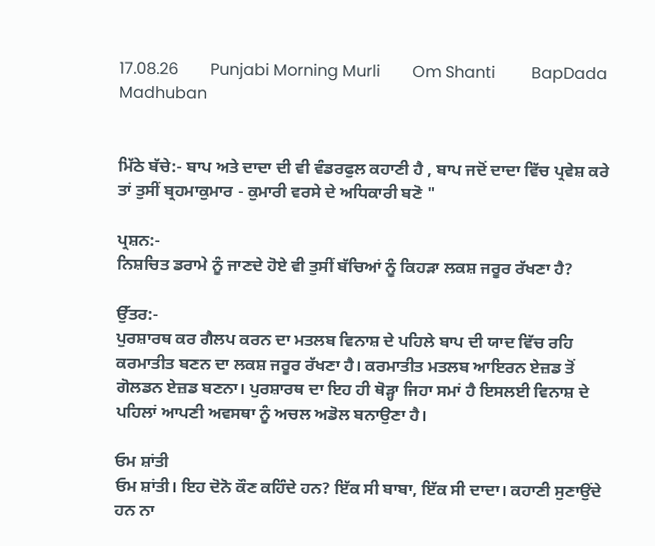17.08.26        Punjabi Morning Murli        Om Shanti         BapDada         Madhuban


ਮਿੱਠੇ ਬੱਚੇ:- ਬਾਪ ਅਤੇ ਦਾਦਾ ਦੀ ਵੀ ਵੰਡਰਫੁਲ ਕਹਾਣੀ ਹੈ , ਬਾਪ ਜਦੋਂ ਦਾਦਾ ਵਿੱਚ ਪ੍ਰਵੇਸ਼ ਕਰੇ ਤਾਂ ਤੁਸੀਂ ਬ੍ਰਹਮਾਕੁਮਾਰ - ਕੁਮਾਰੀ ਵਰਸੇ ਦੇ ਅਧਿਕਾਰੀ ਬਣੋ "

ਪ੍ਰਸ਼ਨ:-
ਨਿਸ਼ਚਿਤ ਡਰਾਮੇ ਨੂੰ ਜਾਣਦੇ ਹੋਏ ਵੀ ਤੁਸੀਂ ਬੱਚਿਆਂ ਨੂੰ ਕਿਹੜਾ ਲਕਸ਼ ਜਰੂਰ ਰੱਖਣਾ ਹੈ?

ਉੱਤਰ:-
ਪੁਰਸ਼ਾਰਥ ਕਰ ਗੈਲਪ ਕਰਨ ਦਾ ਮਤਲਬ ਵਿਨਾਸ਼ ਦੇ ਪਹਿਲੇ ਬਾਪ ਦੀ ਯਾਦ ਵਿੱਚ ਰਹਿ ਕਰਮਾਤੀਤ ਬਣਨ ਦਾ ਲਕਸ਼ ਜਰੂਰ ਰੱਖਣਾ ਹੈ। ਕਰਮਾਤੀਤ ਮਤਲਬ ਆਇਰਨ ਏਜ਼ਡ ਤੋਂ ਗੋਲਡਨ ਏਜ਼ਡ ਬਣਨਾ। ਪੁਰਸ਼ਾਰਥ ਦਾ ਇਹ ਹੀ ਥੋੜ੍ਹਾ ਜਿਹਾ ਸਮਾਂ ਹੈ ਇਸਲਈ ਵਿਨਾਸ਼ ਦੇ ਪਹਿਲਾਂ ਆਪਣੀ ਅਵਸਥਾ ਨੂੰ ਅਚਲ ਅਡੋਲ ਬਨਾਉਣਾ ਹੈ।

ਓਮ ਸ਼ਾਂਤੀ
ਓਮ ਸ਼ਾਂਤੀ। ਇਹ ਦੋਨੋ ਕੌਣ ਕਹਿੰਦੇ ਹਨ? ਇੱਕ ਸੀ ਬਾਬਾ, ਇੱਕ ਸੀ ਦਾਦਾ। ਕਹਾਣੀ ਸੁਣਾਉਂਦੇ ਹਨ ਨਾ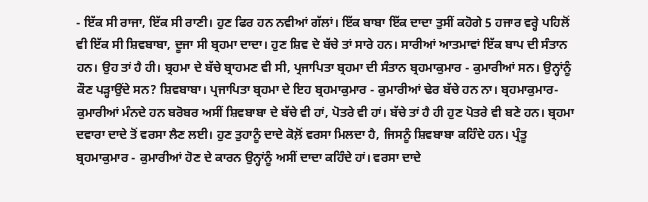- ਇੱਕ ਸੀ ਰਾਜਾ, ਇੱਕ ਸੀ ਰਾਣੀ। ਹੁਣ ਫਿਰ ਹਨ ਨਵੀਆਂ ਗੱਲਾਂ। ਇੱਕ ਬਾਬਾ ਇੱਕ ਦਾਦਾ ਤੁਸੀਂ ਕਹੋਗੇ 5 ਹਜਾਰ ਵਰ੍ਹੇ ਪਹਿਲੋਂ ਵੀ ਇੱਕ ਸੀ ਸ਼ਿਵਬਾਬਾ, ਦੂਜਾ ਸੀ ਬ੍ਰਹਮਾ ਦਾਦਾ। ਹੁਣ ਸ਼ਿਵ ਦੇ ਬੱਚੇ ਤਾਂ ਸਾਰੇ ਹਨ। ਸਾਰੀਆਂ ਆਤਮਾਵਾਂ ਇੱਕ ਬਾਪ ਦੀ ਸੰਤਾਨ ਹਨ। ਉਹ ਤਾਂ ਹੈ ਹੀ। ਬ੍ਰਹਮਾ ਦੇ ਬੱਚੇ ਬ੍ਰਾਹਮਣ ਵੀ ਸੀ, ਪ੍ਰਜਾਪਿਤਾ ਬ੍ਰਹਮਾ ਦੀ ਸੰਤਾਨ ਬ੍ਰਹਮਾਕੁਮਾਰ - ਕੁਮਾਰੀਆਂ ਸਨ। ਉਨ੍ਹਾਂਨੂੰ ਕੌਣ ਪੜ੍ਹਾਉਂਦੇ ਸਨ? ਸ਼ਿਵਬਾਬਾ। ਪ੍ਰਜਾਪਿਤਾ ਬ੍ਰਹਮਾ ਦੇ ਇਹ ਬ੍ਰਹਮਾਕੁਮਾਰ - ਕੁਮਾਰੀਆਂ ਢੇਰ ਬੱਚੇ ਹਨ ਨਾ। ਬ੍ਰਹਮਾਕੁਮਾਰ- ਕੁਮਾਰੀਆਂ ਮੰਨਦੇ ਹਨ ਬਰੋਬਰ ਅਸੀਂ ਸ਼ਿਵਬਾਬਾ ਦੇ ਬੱਚੇ ਵੀ ਹਾਂ, ਪੋਤਰੇ ਵੀ ਹਾਂ। ਬੱਚੇ ਤਾਂ ਹੈ ਹੀ ਹੁਣ ਪੋਤਰੇ ਵੀ ਬਣੇ ਹਨ। ਬ੍ਰਹਮਾ ਦਵਾਰਾ ਦਾਦੇ ਤੋਂ ਵਰਸਾ ਲੈਣ ਲਈ। ਹੁਣ ਤੁਹਾਨੂੰ ਦਾਦੇ ਕੋਲ਼ੋਂ ਵਰਸਾ ਮਿਲਦਾ ਹੈ, ਜਿਸਨੂੰ ਸ਼ਿਵਬਾਬਾ ਕਹਿੰਦੇ ਹਨ। ਪ੍ਰੰਤੂ ਬ੍ਰਹਮਾਕੁਮਾਰ - ਕੁਮਾਰੀਆਂ ਹੋਣ ਦੇ ਕਾਰਨ ਉਨ੍ਹਾਂਨੂੰ ਅਸੀਂ ਦਾਦਾ ਕਹਿੰਦੇ ਹਾਂ। ਵਰਸਾ ਦਾਦੇ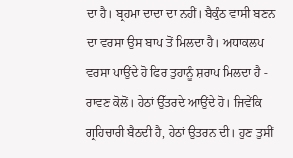ਦਾ ਹੈ। ਬ੍ਰਹਮਾ ਦਾਦਾ ਦਾ ਨਹੀਂ। ਬੈਕੁੰਠ ਵਾਸੀ ਬਣਨ ਦਾ ਵਰਸਾ ਉਸ ਬਾਪ ਤੋਂ ਮਿਲਦਾ ਹੈ। ਅਧਾਕਲਪ ਵਰਸਾ ਪਾਉਂਦੇ ਹੋ ਫਿਰ ਤੁਹਾਨੂੰ ਸ਼ਰਾਪ ਮਿਲਦਾ ਹੈ - ਰਾਵਣ ਕੋਲੋਂ। ਹੇਠਾਂ ਉੱਤਰਦੇ ਆਉਂਦੇ ਹੋ। ਜਿਵੇਂਕਿ ਗ੍ਰਹਿਚਾਰੀ ਬੈਠਦੀ ਹੈ, ਹੇਠਾਂ ਉਤਰਨ ਦੀ। ਹੁਣ ਤੁਸੀਂ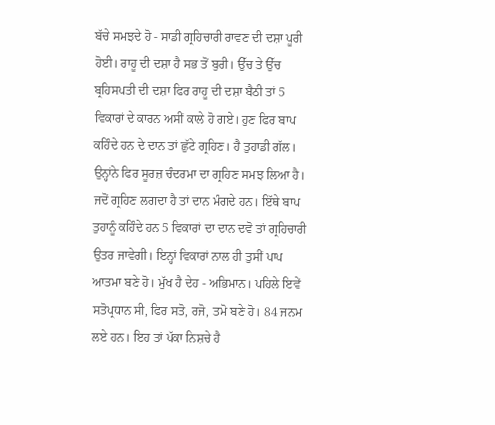ਬੱਚੇ ਸਮਝਦੇ ਹੋ - ਸਾਡੀ ਗ੍ਰਹਿਚਾਰੀ ਰਾਵਣ ਦੀ ਦਸ਼ਾ ਪੂਰੀ ਹੋਈ। ਰਾਹੂ ਦੀ ਦਸ਼ਾ ਹੈ ਸਭ ਤੋਂ ਬੁਰੀ। ਉੱਚ ਤੇ ਉੱਚ ਬ੍ਰਹਿਸਪਤੀ ਦੀ ਦਸ਼ਾ ਫਿਰ ਰਾਹੂ ਦੀ ਦਸ਼ਾ ਬੈਠੀ ਤਾਂ 5 ਵਿਕਾਰਾਂ ਦੇ ਕਾਰਨ ਅਸੀਂ ਕਾਲੇ ਹੋ ਗਏ। ਹੁਣ ਫਿਰ ਬਾਪ ਕਹਿੰਦੇ ਹਨ ਦੇ ਦਾਨ ਤਾਂ ਛੁੱਟੇ ਗ੍ਰਹਿਣ। ਹੈ ਤੁਹਾਡੀ ਗੱਲ। ਉਨ੍ਹਾਂਨੇ ਫਿਰ ਸੂਰਜ਼ ਚੰਦਰਮਾ ਦਾ ਗ੍ਰਹਿਣ ਸਮਝ ਲਿਆ ਹੈ। ਜਦੋਂ ਗ੍ਰਹਿਣ ਲਗਦਾ ਹੈ ਤਾਂ ਦਾਨ ਮੰਗਦੇ ਹਨ। ਇੱਥੇ ਬਾਪ ਤੁਹਾਨੂੰ ਕਹਿੰਦੇ ਹਨ 5 ਵਿਕਾਰਾਂ ਦਾ ਦਾਨ ਦਵੋ ਤਾਂ ਗ੍ਰਹਿਚਾਰੀ ਉਤਰ ਜਾਵੇਗੀ। ਇਨ੍ਹਾਂ ਵਿਕਾਰਾਂ ਨਾਲ ਹੀ ਤੁਸੀਂ ਪਾਪ ਆਤਮਾ ਬਣੇ ਹੋ। ਮੁੱਖ ਹੈ ਦੇਹ - ਅਭਿਮਾਨ। ਪਹਿਲੇ ਇਵੇਂ ਸਤੋਪ੍ਰਧਾਨ ਸੀ, ਫਿਰ ਸਤੋ, ਰਜੋ, ਤਮੋ ਬਣੇ ਹੋ। 84 ਜਨਮ ਲਏ ਹਨ। ਇਹ ਤਾਂ ਪੱਕਾ ਨਿਸ਼ਚੇ ਹੈ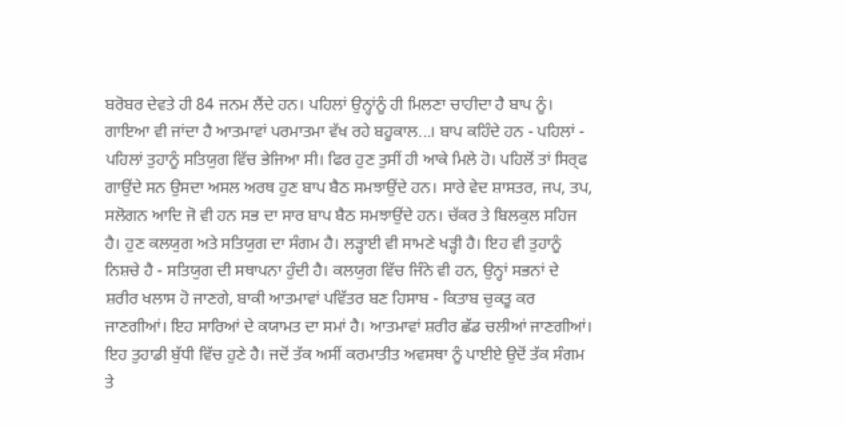ਬਰੋਬਰ ਦੇਵਤੇ ਹੀ 84 ਜਨਮ ਲੈਂਦੇ ਹਨ। ਪਹਿਲਾਂ ਉਨ੍ਹਾਂਨੂੰ ਹੀ ਮਿਲਣਾ ਚਾਹੀਦਾ ਹੈ ਬਾਪ ਨੂੰ। ਗਾਇਆ ਵੀ ਜਾਂਦਾ ਹੈ ਆਤਮਾਵਾਂ ਪਰਮਾਤਮਾ ਵੱਖ ਰਹੇ ਬਹੂਕਾਲ...। ਬਾਪ ਕਹਿੰਦੇ ਹਨ - ਪਹਿਲਾਂ - ਪਹਿਲਾਂ ਤੁਹਾਨੂੰ ਸਤਿਯੁਗ ਵਿੱਚ ਭੇਜਿਆ ਸੀ। ਫਿਰ ਹੁਣ ਤੁਸੀਂ ਹੀ ਆਕੇ ਮਿਲੇ ਹੋ। ਪਹਿਲੋਂ ਤਾਂ ਸਿਰ੍ਫ ਗਾਉਂਦੇ ਸਨ ਉਸਦਾ ਅਸਲ ਅਰਥ ਹੁਣ ਬਾਪ ਬੈਠ ਸਮਝਾਉਂਦੇ ਹਨ। ਸਾਰੇ ਵੇਦ ਸ਼ਾਸਤਰ, ਜਪ, ਤਪ, ਸਲੋਗਨ ਆਦਿ ਜੋ ਵੀ ਹਨ ਸਭ ਦਾ ਸਾਰ ਬਾਪ ਬੈਠ ਸਮਝਾਉਂਦੇ ਹਨ। ਚੱਕਰ ਤੇ ਬਿਲਕੁਲ ਸਹਿਜ ਹੈ। ਹੁਣ ਕਲਯੁਗ ਅਤੇ ਸਤਿਯੁਗ ਦਾ ਸੰਗਮ ਹੈ। ਲੜ੍ਹਾਈ ਵੀ ਸਾਮਣੇ ਖੜ੍ਹੀ ਹੈ। ਇਹ ਵੀ ਤੁਹਾਨੂੰ ਨਿਸ਼ਚੇ ਹੈ - ਸਤਿਯੁਗ ਦੀ ਸਥਾਪਨਾ ਹੁੰਦੀ ਹੈ। ਕਲਯੁਗ ਵਿੱਚ ਜਿੰਨੇ ਵੀ ਹਨ, ਉਨ੍ਹਾਂ ਸਭਨਾਂ ਦੇ ਸ਼ਰੀਰ ਖਲਾਸ ਹੋ ਜਾਣਗੇ, ਬਾਕੀ ਆਤਮਾਵਾਂ ਪਵਿੱਤਰ ਬਣ ਹਿਸਾਬ - ਕਿਤਾਬ ਚੁਕਤੂ ਕਰ ਜਾਣਗੀਆਂ। ਇਹ ਸਾਰਿਆਂ ਦੇ ਕਯਾਮਤ ਦਾ ਸਮਾਂ ਹੈ। ਆਤਮਾਵਾਂ ਸ਼ਰੀਰ ਛੱਡ ਚਲੀਆਂ ਜਾਣਗੀਆਂ। ਇਹ ਤੁਹਾਡੀ ਬੁੱਧੀ ਵਿੱਚ ਹੁਣੇ ਹੈ। ਜਦੋਂ ਤੱਕ ਅਸੀਂ ਕਰਮਾਤੀਤ ਅਵਸਥਾ ਨੂੰ ਪਾਈਏ ਉਦੋਂ ਤੱਕ ਸੰਗਮ ਤੇ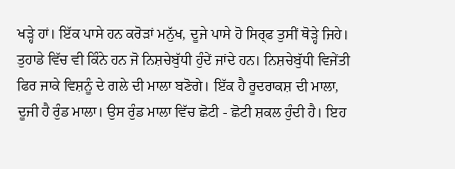ਖੜ੍ਹੇ ਹਾਂ। ਇੱਕ ਪਾਸੇ ਹਨ ਕਰੋੜਾਂ ਮਨੁੱਖ, ਦੂਜੇ ਪਾਸੇ ਹੋ ਸਿਰ੍ਫ ਤੁਸੀਂ ਥੋੜ੍ਹੇ ਜਿਹੇ। ਤੁਹਾਡੇ ਵਿੱਚ ਵੀ ਕਿੰਨੇ ਹਨ ਜੋ ਨਿਸ਼ਚੇਬੁੱਧੀ ਹੁੰਦੇਂ ਜਾਂਦੇ ਹਨ। ਨਿਸ਼ਚੇਬੁੱਧੀ ਵਿਜੇਂਤੀ ਫਿਰ ਜਾਕੇ ਵਿਸ਼ਨੂੰ ਦੇ ਗਲੇ ਦੀ ਮਾਲਾ ਬਣੋਗੇ। ਇੱਕ ਹੈ ਰੂਦਰਾਕਸ਼ ਦੀ ਮਾਲਾ, ਦੂਜੀ ਹੈ ਰੁੰਡ ਮਾਲਾ। ਉਸ ਰੁੰਡ ਮਾਲਾ ਵਿੱਚ ਛੋਟੀ - ਛੋਟੀ ਸ਼ਕਲ ਹੁੰਦੀ ਹੈ। ਇਹ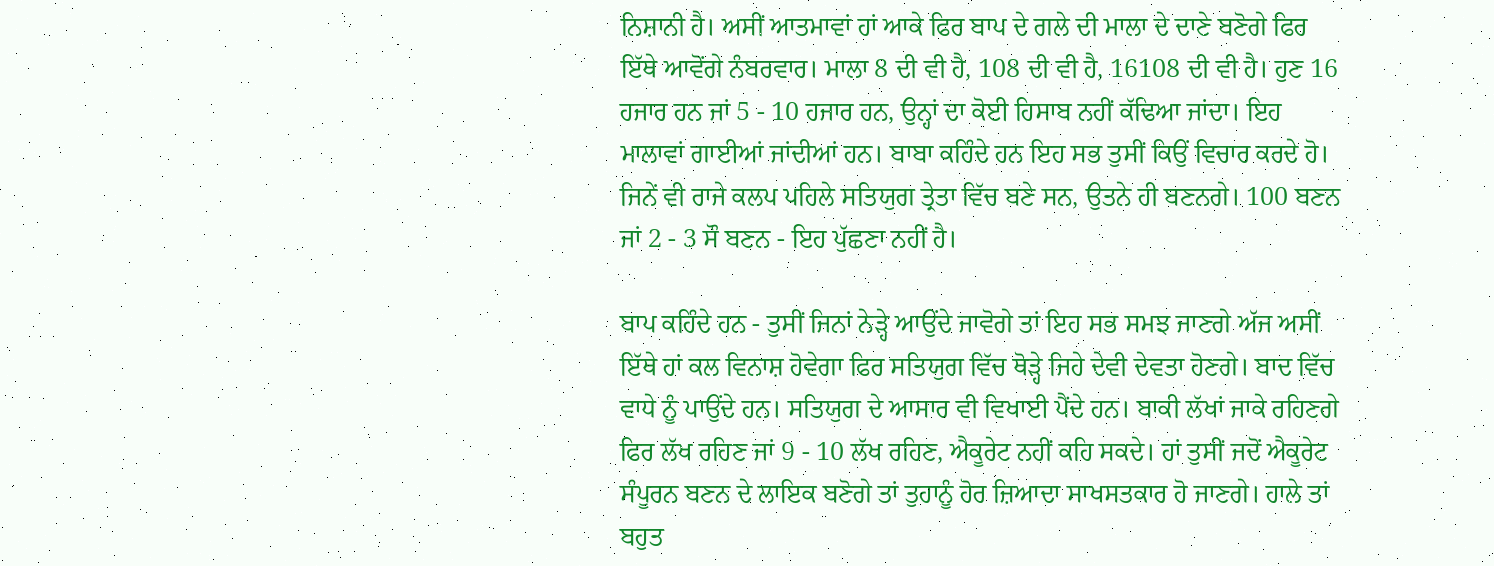ਨਿਸ਼ਾਨੀ ਹੈ। ਅਸੀਂ ਆਤਮਾਵਾਂ ਹਾਂ ਆਕੇ ਫਿਰ ਬਾਪ ਦੇ ਗਲੇ ਦੀ ਮਾਲਾ ਦੇ ਦਾਣੇ ਬਣੋਗੇ ਫਿਰ ਇੱਥੇ ਆਵੋਂਗੇ ਨੰਬਰਵਾਰ। ਮਾਲਾ 8 ਦੀ ਵੀ ਹੈ, 108 ਦੀ ਵੀ ਹੈ, 16108 ਦੀ ਵੀ ਹੈ। ਹੁਣ 16 ਹਜਾਰ ਹਨ ਜਾਂ 5 - 10 ਹਜਾਰ ਹਨ, ਉਨ੍ਹਾਂ ਦਾ ਕੋਈ ਹਿਸਾਬ ਨਹੀਂ ਕੱਢਿਆ ਜਾਂਦਾ। ਇਹ ਮਾਲਾਵਾਂ ਗਾਈਆਂ ਜਾਂਦੀਆਂ ਹਨ। ਬਾਬਾ ਕਹਿੰਦੇ ਹਨ ਇਹ ਸਭ ਤੁਸੀਂ ਕਿਉਂ ਵਿਚਾਰ ਕਰਦੇ ਹੋ। ਜਿਨੇਂ ਵੀ ਰਾਜੇ ਕਲਪ ਪਹਿਲੇ ਸਤਿਯੁਗ ਤ੍ਰੇਤਾ ਵਿੱਚ ਬਣੇ ਸਨ, ਉਤਨੇ ਹੀ ਬਣਨਗੇ। 100 ਬਣਨ ਜਾਂ 2 - 3 ਸੌ ਬਣਨ - ਇਹ ਪੁੱਛਣਾ ਨਹੀਂ ਹੈ।

ਬਾਪ ਕਹਿੰਦੇ ਹਨ - ਤੁਸੀਂ ਜਿਨਾਂ ਨੇੜ੍ਹੇ ਆਉਂਦੇ ਜਾਵੋਗੇ ਤਾਂ ਇਹ ਸਭ ਸਮਝ ਜਾਣਗੇ ਅੱਜ ਅਸੀਂ ਇੱਥੇ ਹਾਂ ਕਲ ਵਿਨਾਸ਼ ਹੋਵੇਗਾ ਫਿਰ ਸਤਿਯੁਗ ਵਿੱਚ ਥੋੜ੍ਹੇ ਜਿਹੇ ਦੇਵੀ ਦੇਵਤਾ ਹੋਣਗੇ। ਬਾਦ ਵਿੱਚ ਵਾਧੇ ਨੂੰ ਪਾਉਂਦੇ ਹਨ। ਸਤਿਯੁਗ ਦੇ ਆਸਾਰ ਵੀ ਵਿਖਾਈ ਪੈਂਦੇ ਹਨ। ਬਾਕੀ ਲੱਖਾਂ ਜਾਕੇ ਰਹਿਣਗੇ ਫਿਰ ਲੱਖ ਰਹਿਣ ਜਾਂ 9 - 10 ਲੱਖ ਰਹਿਣ, ਐਕੂਰੇਟ ਨਹੀਂ ਕਹਿ ਸਕਦੇ। ਹਾਂ ਤੁਸੀਂ ਜਦੋਂ ਐਕੂਰੇਟ ਸੰਪੂਰਨ ਬਣਨ ਦੇ ਲਾਇਕ ਬਣੋਗੇ ਤਾਂ ਤੁਹਾਨੂੰ ਹੋਰ ਜ਼ਿਆਦਾ ਸਾਖਸਤਕਾਰ ਹੋ ਜਾਣਗੇ। ਹਾਲੇ ਤਾਂ ਬਹੁਤ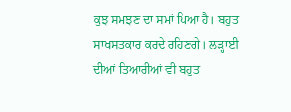ਕੁਝ ਸਮਝਣ ਦਾ ਸਮਾਂ ਪਿਆ ਹੈ। ਬਹੁਤ ਸਾਖਸਤਕਾਰ ਕਰਦੇ ਰਹਿਣਗੇ। ਲੜ੍ਹਾਈ ਦੀਆਂ ਤਿਆਰੀਆਂ ਵੀ ਬਹੁਤ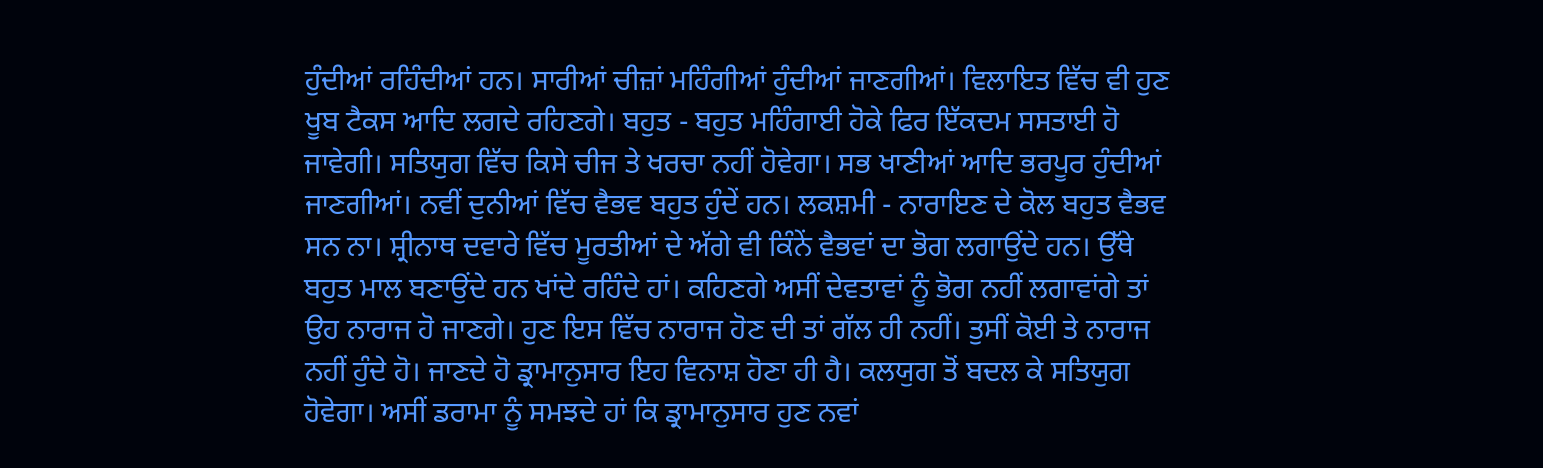ਹੁੰਦੀਆਂ ਰਹਿੰਦੀਆਂ ਹਨ। ਸਾਰੀਆਂ ਚੀਜ਼ਾਂ ਮਹਿੰਗੀਆਂ ਹੁੰਦੀਆਂ ਜਾਣਗੀਆਂ। ਵਿਲਾਇਤ ਵਿੱਚ ਵੀ ਹੁਣ ਖੂਬ ਟੈਕਸ ਆਦਿ ਲਗਦੇ ਰਹਿਣਗੇ। ਬਹੁਤ - ਬਹੁਤ ਮਹਿੰਗਾਈ ਹੋਕੇ ਫਿਰ ਇੱਕਦਮ ਸਸਤਾਈ ਹੋ ਜਾਵੇਗੀ। ਸਤਿਯੁਗ ਵਿੱਚ ਕਿਸੇ ਚੀਜ ਤੇ ਖਰਚਾ ਨਹੀਂ ਹੋਵੇਗਾ। ਸਭ ਖਾਣੀਆਂ ਆਦਿ ਭਰਪੂਰ ਹੁੰਦੀਆਂ ਜਾਣਗੀਆਂ। ਨਵੀਂ ਦੁਨੀਆਂ ਵਿੱਚ ਵੈਭਵ ਬਹੁਤ ਹੁੰਦੇਂ ਹਨ। ਲਕਸ਼ਮੀ - ਨਾਰਾਇਣ ਦੇ ਕੋਲ ਬਹੁਤ ਵੈਭਵ ਸਨ ਨਾ। ਸ਼੍ਰੀਨਾਥ ਦਵਾਰੇ ਵਿੱਚ ਮੂਰਤੀਆਂ ਦੇ ਅੱਗੇ ਵੀ ਕਿੰਨੇਂ ਵੈਭਵਾਂ ਦਾ ਭੋਗ ਲਗਾਉਂਦੇ ਹਨ। ਉੱਥੇ ਬਹੁਤ ਮਾਲ ਬਣਾਉਂਦੇ ਹਨ ਖਾਂਦੇ ਰਹਿੰਦੇ ਹਾਂ। ਕਹਿਣਗੇ ਅਸੀਂ ਦੇਵਤਾਵਾਂ ਨੂੰ ਭੋਗ ਨਹੀਂ ਲਗਾਵਾਂਗੇ ਤਾਂ ਉਹ ਨਾਰਾਜ ਹੋ ਜਾਣਗੇ। ਹੁਣ ਇਸ ਵਿੱਚ ਨਾਰਾਜ ਹੋਣ ਦੀ ਤਾਂ ਗੱਲ ਹੀ ਨਹੀਂ। ਤੁਸੀਂ ਕੋਈ ਤੇ ਨਾਰਾਜ ਨਹੀਂ ਹੁੰਦੇ ਹੋ। ਜਾਣਦੇ ਹੋ ਡ੍ਰਾਮਾਨੁਸਾਰ ਇਹ ਵਿਨਾਸ਼ ਹੋਣਾ ਹੀ ਹੈ। ਕਲਯੁਗ ਤੋਂ ਬਦਲ ਕੇ ਸਤਿਯੁਗ ਹੋਵੇਗਾ। ਅਸੀਂ ਡਰਾਮਾ ਨੂੰ ਸਮਝਦੇ ਹਾਂ ਕਿ ਡ੍ਰਾਮਾਨੁਸਾਰ ਹੁਣ ਨਵਾਂ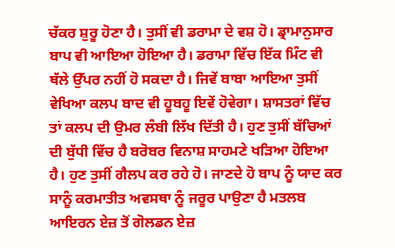ਚੱਕਰ ਸ਼ੁਰੂ ਹੋਣਾ ਹੈ। ਤੁਸੀਂ ਵੀ ਡਰਾਮਾ ਦੇ ਵਸ਼ ਹੋ। ਡ੍ਰਾਮਾਨੁਸਾਰ ਬਾਪ ਵੀ ਆਇਆ ਹੋਇਆ ਹੈ। ਡਰਾਮਾ ਵਿੱਚ ਇੱਕ ਮਿੰਟ ਵੀ ਥੱਲੇ ਉੱਪਰ ਨਹੀਂ ਹੋ ਸਕਦਾ ਹੈ। ਜਿਵੇਂ ਬਾਬਾ ਆਇਆ ਤੁਸੀਂ ਵੇਖਿਆ ਕਲਪ ਬਾਦ ਵੀ ਹੂਬਹੂ ਇਵੇਂ ਹੋਵੇਗਾ। ਸ਼ਾਸਤਰਾਂ ਵਿੱਚ ਤਾਂ ਕਲਪ ਦੀ ਉਮਰ ਲੰਬੀ ਲਿੱਖ ਦਿੱਤੀ ਹੈ। ਹੁਣ ਤੁਸੀਂ ਬੱਚਿਆਂ ਦੀ ਬੁੱਧੀ ਵਿੱਚ ਹੈ ਬਰੋਬਰ ਵਿਨਾਸ਼ ਸਾਹਮਣੇ ਖੜਿਆ ਹੋਇਆ ਹੈ। ਹੁਣ ਤੁਸੀਂ ਗੈਲਪ ਕਰ ਰਹੇ ਹੋ। ਜਾਣਦੇ ਹੋ ਬਾਪ ਨੂੰ ਯਾਦ ਕਰ ਸਾਨੂੰ ਕਰਮਾਤੀਤ ਅਵਸਥਾ ਨੂੰ ਜਰੂਰ ਪਾਉਣਾ ਹੈ ਮਤਲਬ ਆਇਰਨ ਏਜ਼ ਤੋਂ ਗੋਲਡਨ ਏਜ਼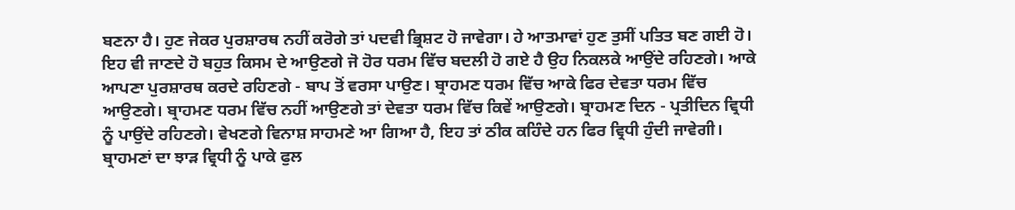ਬਣਨਾ ਹੈ। ਹੁਣ ਜੇਕਰ ਪੁਰਸ਼ਾਰਥ ਨਹੀਂ ਕਰੋਗੇ ਤਾਂ ਪਦਵੀ ਭ੍ਰਿਸ਼ਟ ਹੋ ਜਾਵੇਗਾ। ਹੇ ਆਤਮਾਵਾਂ ਹੁਣ ਤੁਸੀਂ ਪਤਿਤ ਬਣ ਗਈ ਹੋ। ਇਹ ਵੀ ਜਾਣਦੇ ਹੋ ਬਹੁਤ ਕਿਸਮ ਦੇ ਆਉਣਗੇ ਜੋ ਹੋਰ ਧਰਮ ਵਿੱਚ ਬਦਲੀ ਹੋ ਗਏ ਹੈ ਉਹ ਨਿਕਲਕੇ ਆਉਂਦੇ ਰਹਿਣਗੇ। ਆਕੇ ਆਪਣਾ ਪੁਰਸ਼ਾਰਥ ਕਰਦੇ ਰਹਿਣਗੇ - ਬਾਪ ਤੋਂ ਵਰਸਾ ਪਾਉਣ। ਬ੍ਰਾਹਮਣ ਧਰਮ ਵਿੱਚ ਆਕੇ ਫਿਰ ਦੇਵਤਾ ਧਰਮ ਵਿੱਚ ਆਉਣਗੇ। ਬ੍ਰਾਹਮਣ ਧਰਮ ਵਿੱਚ ਨਹੀਂ ਆਉਣਗੇ ਤਾਂ ਦੇਵਤਾ ਧਰਮ ਵਿੱਚ ਕਿਵੇਂ ਆਉਣਗੇ। ਬ੍ਰਾਹਮਣ ਦਿਨ - ਪ੍ਰਤੀਦਿਨ ਵ੍ਰਿਧੀ ਨੂੰ ਪਾਉਂਦੇ ਰਹਿਣਗੇ। ਵੇਖਣਗੇ ਵਿਨਾਸ਼ ਸਾਹਮਣੇ ਆ ਗਿਆ ਹੈ, ਇਹ ਤਾਂ ਠੀਕ ਕਹਿੰਦੇ ਹਨ ਫਿਰ ਵ੍ਰਿਧੀ ਹੁੰਦੀ ਜਾਵੇਗੀ। ਬ੍ਰਾਹਮਣਾਂ ਦਾ ਝਾੜ ਵ੍ਰਿਧੀ ਨੂੰ ਪਾਕੇ ਫੁਲ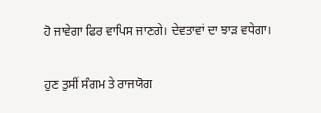ਹੋ ਜਾਵੇਗਾ ਫਿਰ ਵਾਪਿਸ ਜਾਣਗੇ। ਦੇਵਤਾਵਾਂ ਦਾ ਝਾੜ ਵਧੇਗਾ।

ਹੁਣ ਤੁਸੀਂ ਸੰਗਮ ਤੇ ਰਾਜਯੋਗ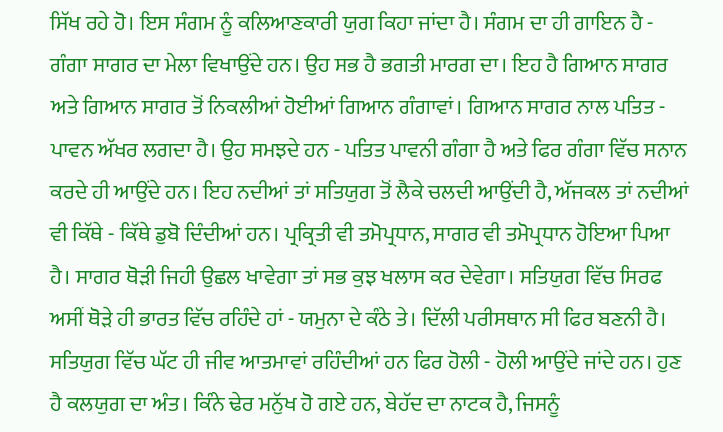ਸਿੱਖ ਰਹੇ ਹੋ। ਇਸ ਸੰਗਮ ਨੂੰ ਕਲਿਆਣਕਾਰੀ ਯੁਗ ਕਿਹਾ ਜਾਂਦਾ ਹੈ। ਸੰਗਮ ਦਾ ਹੀ ਗਾਇਨ ਹੈ - ਗੰਗਾ ਸਾਗਰ ਦਾ ਮੇਲਾ ਵਿਖਾਉਂਦੇ ਹਨ। ਉਹ ਸਭ ਹੈ ਭਗਤੀ ਮਾਰਗ ਦਾ। ਇਹ ਹੈ ਗਿਆਨ ਸਾਗਰ ਅਤੇ ਗਿਆਨ ਸਾਗਰ ਤੋਂ ਨਿਕਲੀਆਂ ਹੋਈਆਂ ਗਿਆਨ ਗੰਗਾਵਾਂ। ਗਿਆਨ ਸਾਗਰ ਨਾਲ ਪਤਿਤ - ਪਾਵਨ ਅੱਖਰ ਲਗਦਾ ਹੈ। ਉਹ ਸਮਝਦੇ ਹਨ - ਪਤਿਤ ਪਾਵਨੀ ਗੰਗਾ ਹੈ ਅਤੇ ਫਿਰ ਗੰਗਾ ਵਿੱਚ ਸਨਾਨ ਕਰਦੇ ਹੀ ਆਉਂਦੇ ਹਨ। ਇਹ ਨਦੀਆਂ ਤਾਂ ਸਤਿਯੁਗ ਤੋਂ ਲੈਕੇ ਚਲਦੀ ਆਉਂਦੀ ਹੈ, ਅੱਜਕਲ ਤਾਂ ਨਦੀਆਂ ਵੀ ਕਿੱਥੇ - ਕਿੱਥੇ ਡੁਬੋ ਦਿੰਦੀਆਂ ਹਨ। ਪ੍ਰਕ੍ਰਿਤੀ ਵੀ ਤਮੋਪ੍ਰਧਾਨ, ਸਾਗਰ ਵੀ ਤਮੋਪ੍ਰਧਾਨ ਹੋਇਆ ਪਿਆ ਹੈ। ਸਾਗਰ ਥੋੜੀ ਜਿਹੀ ਉਛਲ ਖਾਵੇਗਾ ਤਾਂ ਸਭ ਕੁਝ ਖਲਾਸ ਕਰ ਦੇਵੇਗਾ। ਸਤਿਯੁਗ ਵਿੱਚ ਸਿਰਫ ਅਸੀਂ ਥੋੜੇ ਹੀ ਭਾਰਤ ਵਿੱਚ ਰਹਿੰਦੇ ਹਾਂ - ਯਮੁਨਾ ਦੇ ਕੰਠੇ ਤੇ। ਦਿੱਲੀ ਪਰੀਸਥਾਨ ਸੀ ਫਿਰ ਬਣਨੀ ਹੈ। ਸਤਿਯੁਗ ਵਿੱਚ ਘੱਟ ਹੀ ਜੀਵ ਆਤਮਾਵਾਂ ਰਹਿੰਦੀਆਂ ਹਨ ਫਿਰ ਹੋਲੀ - ਹੋਲੀ ਆਉਂਦੇ ਜਾਂਦੇ ਹਨ। ਹੁਣ ਹੈ ਕਲਯੁਗ ਦਾ ਅੰਤ। ਕਿੰਨੇ ਢੇਰ ਮਨੁੱਖ ਹੋ ਗਏ ਹਨ, ਬੇਹੱਦ ਦਾ ਨਾਟਕ ਹੈ, ਜਿਸਨੂੰ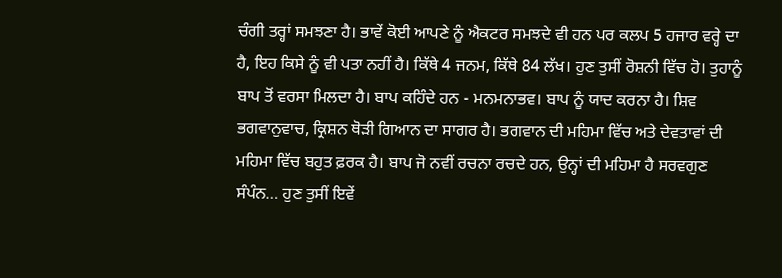ਚੰਗੀ ਤਰ੍ਹਾਂ ਸਮਝਣਾ ਹੈ। ਭਾਵੇਂ ਕੋਈ ਆਪਣੇ ਨੂੰ ਐਕਟਰ ਸਮਝਦੇ ਵੀ ਹਨ ਪਰ ਕਲਪ 5 ਹਜਾਰ ਵਰ੍ਹੇ ਦਾ ਹੈ, ਇਹ ਕਿਸੇ ਨੂੰ ਵੀ ਪਤਾ ਨਹੀਂ ਹੈ। ਕਿੱਥੇ 4 ਜਨਮ, ਕਿੱਥੇ 84 ਲੱਖ। ਹੁਣ ਤੁਸੀਂ ਰੋਸ਼ਨੀ ਵਿੱਚ ਹੋ। ਤੁਹਾਨੂੰ ਬਾਪ ਤੋਂ ਵਰਸਾ ਮਿਲਦਾ ਹੈ। ਬਾਪ ਕਹਿੰਦੇ ਹਨ - ਮਨਮਨਾਭਵ। ਬਾਪ ਨੂੰ ਯਾਦ ਕਰਨਾ ਹੈ। ਸ਼ਿਵ ਭਗਵਾਨੁਵਾਚ, ਕ੍ਰਿਸ਼ਨ ਥੋੜੀ ਗਿਆਨ ਦਾ ਸਾਗਰ ਹੈ। ਭਗਵਾਨ ਦੀ ਮਹਿਮਾ ਵਿੱਚ ਅਤੇ ਦੇਵਤਾਵਾਂ ਦੀ ਮਹਿਮਾ ਵਿੱਚ ਬਹੁਤ ਫ਼ਰਕ ਹੈ। ਬਾਪ ਜੋ ਨਵੀਂ ਰਚਨਾ ਰਚਦੇ ਹਨ, ਉਨ੍ਹਾਂ ਦੀ ਮਹਿਮਾ ਹੈ ਸਰਵਗੁਣ ਸੰਪੰਨ… ਹੁਣ ਤੁਸੀਂ ਇਵੇਂ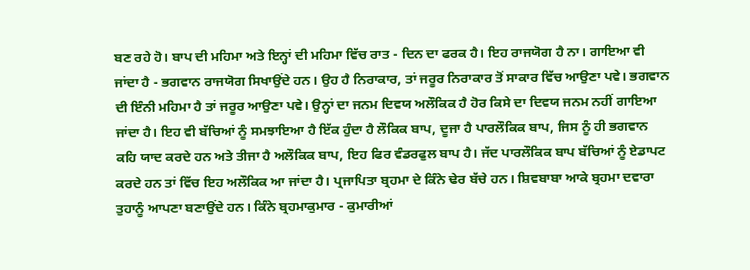ਬਣ ਰਹੇ ਹੋ। ਬਾਪ ਦੀ ਮਹਿਮਾ ਅਤੇ ਇਨ੍ਹਾਂ ਦੀ ਮਹਿਮਾ ਵਿੱਚ ਰਾਤ - ਦਿਨ ਦਾ ਫਰਕ ਹੈ। ਇਹ ਰਾਜਯੋਗ ਹੈ ਨਾ। ਗਾਇਆ ਵੀ ਜਾਂਦਾ ਹੈ - ਭਗਵਾਨ ਰਾਜਯੋਗ ਸਿਖਾਉਂਦੇ ਹਨ। ਉਹ ਹੈ ਨਿਰਾਕਾਰ, ਤਾਂ ਜਰੂਰ ਨਿਰਾਕਾਰ ਤੋਂ ਸਾਕਾਰ ਵਿੱਚ ਆਉਣਾ ਪਵੇ। ਭਗਵਾਨ ਦੀ ਇੰਨੀ ਮਹਿਮਾ ਹੈ ਤਾਂ ਜਰੂਰ ਆਉਣਾ ਪਵੇ। ਉਨ੍ਹਾਂ ਦਾ ਜਨਮ ਦਿਵਯ ਅਲੌਕਿਕ ਹੈ ਹੋਰ ਕਿਸੇ ਦਾ ਦਿਵਯ ਜਨਮ ਨਹੀਂ ਗਾਇਆ ਜਾਂਦਾ ਹੈ। ਇਹ ਵੀ ਬੱਚਿਆਂ ਨੂੰ ਸਮਝਾਇਆ ਹੈ ਇੱਕ ਹੁੰਦਾ ਹੈ ਲੌਕਿਕ ਬਾਪ, ਦੂਜਾ ਹੈ ਪਾਰਲੌਕਿਕ ਬਾਪ, ਜਿਸ ਨੂੰ ਹੀ ਭਗਵਾਨ ਕਹਿ ਯਾਦ ਕਰਦੇ ਹਨ ਅਤੇ ਤੀਜਾ ਹੈ ਅਲੌਕਿਕ ਬਾਪ, ਇਹ ਫਿਰ ਵੰਡਰਫੁਲ ਬਾਪ ਹੈ। ਜੱਦ ਪਾਰਲੌਕਿਕ ਬਾਪ ਬੱਚਿਆਂ ਨੂੰ ਏਡਾਪਟ ਕਰਦੇ ਹਨ ਤਾਂ ਵਿੱਚ ਇਹ ਅਲੌਕਿਕ ਆ ਜਾਂਦਾ ਹੈ। ਪ੍ਰਜਾਪਿਤਾ ਬ੍ਰਹਮਾ ਦੇ ਕਿੰਨੇ ਢੇਰ ਬੱਚੇ ਹਨ। ਸ਼ਿਵਬਾਬਾ ਆਕੇ ਬ੍ਰਹਮਾ ਦਵਾਰਾ ਤੁਹਾਨੂੰ ਆਪਣਾ ਬਣਾਉਂਦੇ ਹਨ। ਕਿੰਨੇ ਬ੍ਰਹਮਾਕੁਮਾਰ - ਕੁਮਾਰੀਆਂ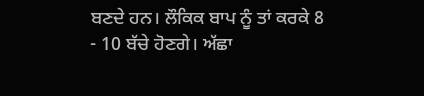ਬਣਦੇ ਹਨ। ਲੌਕਿਕ ਬਾਪ ਨੂੰ ਤਾਂ ਕਰਕੇ 8 - 10 ਬੱਚੇ ਹੋਣਗੇ। ਅੱਛਾ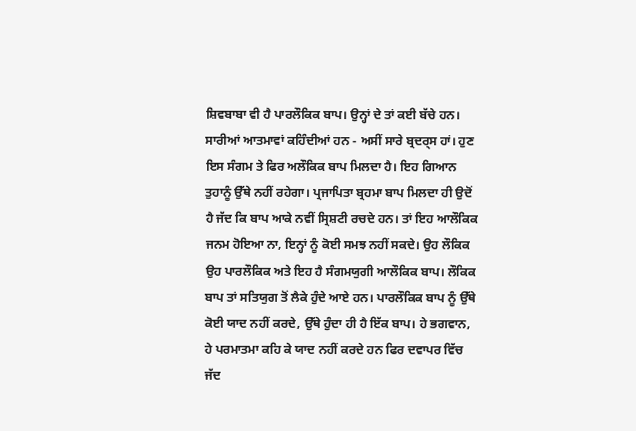ਸ਼ਿਵਬਾਬਾ ਵੀ ਹੈ ਪਾਰਲੌਕਿਕ ਬਾਪ। ਉਨ੍ਹਾਂ ਦੇ ਤਾਂ ਕਈ ਬੱਚੇ ਹਨ। ਸਾਰੀਆਂ ਆਤਮਾਵਾਂ ਕਹਿੰਦੀਆਂ ਹਨ - ਅਸੀਂ ਸਾਰੇ ਬ੍ਰਦਰ੍ਸ ਹਾਂ। ਹੁਣ ਇਸ ਸੰਗਮ ਤੇ ਫਿਰ ਅਲੌਕਿਕ ਬਾਪ ਮਿਲਦਾ ਹੈ। ਇਹ ਗਿਆਨ ਤੁਹਾਨੂੰ ਉੱਥੇ ਨਹੀਂ ਰਹੇਗਾ। ਪ੍ਰਜਾਪਿਤਾ ਬ੍ਰਹਮਾ ਬਾਪ ਮਿਲਦਾ ਹੀ ਉਦੋਂ ਹੈ ਜੱਦ ਕਿ ਬਾਪ ਆਕੇ ਨਵੀਂ ਸ੍ਰਿਸ਼ਟੀ ਰਚਦੇ ਹਨ। ਤਾਂ ਇਹ ਆਲੌਕਿਕ ਜਨਮ ਹੋਇਆ ਨਾ, ਇਨ੍ਹਾਂ ਨੂੰ ਕੋਈ ਸਮਝ ਨਹੀਂ ਸਕਦੇ। ਉਹ ਲੌਕਿਕ ਉਹ ਪਾਰਲੌਕਿਕ ਅਤੇ ਇਹ ਹੈ ਸੰਗਮਯੁਗੀ ਆਲੌਕਿਕ ਬਾਪ। ਲੌਕਿਕ ਬਾਪ ਤਾਂ ਸਤਿਯੁਗ ਤੋਂ ਲੈਕੇ ਹੁੰਦੇ ਆਏ ਹਨ। ਪਾਰਲੌਕਿਕ ਬਾਪ ਨੂੰ ਉੱਥੇ ਕੋਈ ਯਾਦ ਨਹੀਂ ਕਰਦੇ, ਉੱਥੇ ਹੁੰਦਾ ਹੀ ਹੈ ਇੱਕ ਬਾਪ। ਹੇ ਭਗਵਾਨ, ਹੇ ਪਰਮਾਤਮਾ ਕਹਿ ਕੇ ਯਾਦ ਨਹੀਂ ਕਰਦੇ ਹਨ ਫਿਰ ਦਵਾਪਰ ਵਿੱਚ ਜੱਦ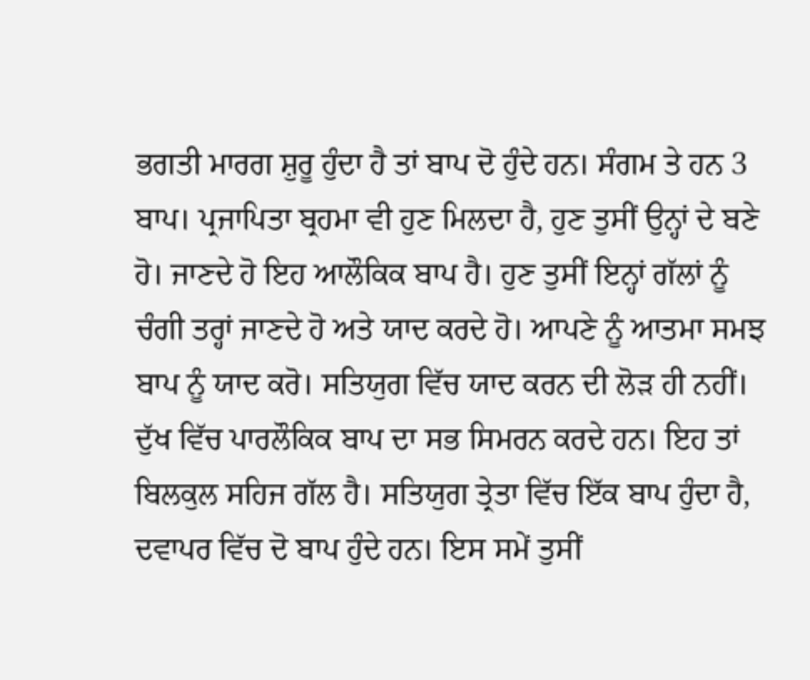ਭਗਤੀ ਮਾਰਗ ਸ਼ੁਰੂ ਹੁੰਦਾ ਹੈ ਤਾਂ ਬਾਪ ਦੋ ਹੁੰਦੇ ਹਨ। ਸੰਗਮ ਤੇ ਹਨ 3 ਬਾਪ। ਪ੍ਰਜਾਪਿਤਾ ਬ੍ਰਹਮਾ ਵੀ ਹੁਣ ਮਿਲਦਾ ਹੈ, ਹੁਣ ਤੁਸੀਂ ਉਨ੍ਹਾਂ ਦੇ ਬਣੇ ਹੋ। ਜਾਣਦੇ ਹੋ ਇਹ ਆਲੌਕਿਕ ਬਾਪ ਹੈ। ਹੁਣ ਤੁਸੀਂ ਇਨ੍ਹਾਂ ਗੱਲਾਂ ਨੂੰ ਚੰਗੀ ਤਰ੍ਹਾਂ ਜਾਣਦੇ ਹੋ ਅਤੇ ਯਾਦ ਕਰਦੇ ਹੋ। ਆਪਣੇ ਨੂੰ ਆਤਮਾ ਸਮਝ ਬਾਪ ਨੂੰ ਯਾਦ ਕਰੋ। ਸਤਿਯੁਗ ਵਿੱਚ ਯਾਦ ਕਰਨ ਦੀ ਲੋੜ ਹੀ ਨਹੀਂ। ਦੁੱਖ ਵਿੱਚ ਪਾਰਲੌਕਿਕ ਬਾਪ ਦਾ ਸਭ ਸਿਮਰਨ ਕਰਦੇ ਹਨ। ਇਹ ਤਾਂ ਬਿਲਕੁਲ ਸਹਿਜ ਗੱਲ ਹੈ। ਸਤਿਯੁਗ ਤ੍ਰੇਤਾ ਵਿੱਚ ਇੱਕ ਬਾਪ ਹੁੰਦਾ ਹੈ, ਦਵਾਪਰ ਵਿੱਚ ਦੋ ਬਾਪ ਹੁੰਦੇ ਹਨ। ਇਸ ਸਮੇਂ ਤੁਸੀਂ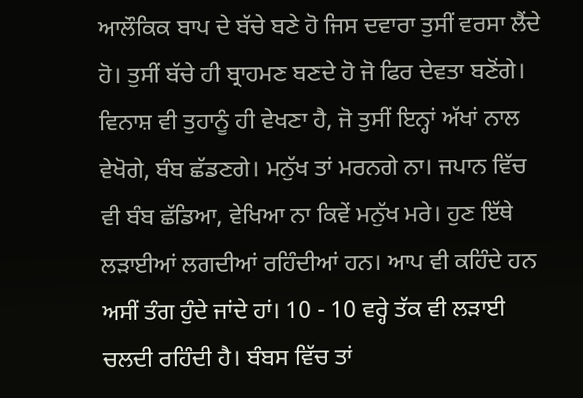ਆਲੌਕਿਕ ਬਾਪ ਦੇ ਬੱਚੇ ਬਣੇ ਹੋ ਜਿਸ ਦਵਾਰਾ ਤੁਸੀਂ ਵਰਸਾ ਲੈਂਦੇ ਹੋ। ਤੁਸੀਂ ਬੱਚੇ ਹੀ ਬ੍ਰਾਹਮਣ ਬਣਦੇ ਹੋ ਜੋ ਫਿਰ ਦੇਵਤਾ ਬਣੋਂਗੇ। ਵਿਨਾਸ਼ ਵੀ ਤੁਹਾਨੂੰ ਹੀ ਵੇਖਣਾ ਹੈ, ਜੋ ਤੁਸੀਂ ਇਨ੍ਹਾਂ ਅੱਖਾਂ ਨਾਲ ਵੇਖੋਗੇ, ਬੰਬ ਛੱਡਣਗੇ। ਮਨੁੱਖ ਤਾਂ ਮਰਨਗੇ ਨਾ। ਜਪਾਨ ਵਿੱਚ ਵੀ ਬੰਬ ਛੱਡਿਆ, ਵੇਖਿਆ ਨਾ ਕਿਵੇਂ ਮਨੁੱਖ ਮਰੇ। ਹੁਣ ਇੱਥੇ ਲੜਾਈਆਂ ਲਗਦੀਆਂ ਰਹਿੰਦੀਆਂ ਹਨ। ਆਪ ਵੀ ਕਹਿੰਦੇ ਹਨ ਅਸੀਂ ਤੰਗ ਹੁੰਦੇ ਜਾਂਦੇ ਹਾਂ। 10 - 10 ਵਰ੍ਹੇ ਤੱਕ ਵੀ ਲੜਾਈ ਚਲਦੀ ਰਹਿੰਦੀ ਹੈ। ਬੰਬਸ ਵਿੱਚ ਤਾਂ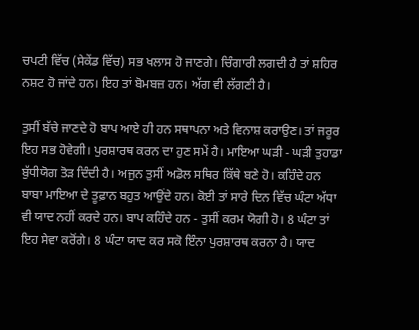ਚਪਟੀ ਵਿੱਚ (ਸੇਕੇਂਡ ਵਿੱਚ) ਸਭ ਖਲਾਸ ਹੋ ਜਾਣਗੇ। ਚਿੰਗਾਰੀ ਲਗਦੀ ਹੈ ਤਾਂ ਸ਼ਹਿਰ ਨਸ਼ਟ ਹੋ ਜਾਂਦੇ ਹਨ। ਇਹ ਤਾਂ ਬੋਮਬਜ਼ ਹਨ। ਅੱਗ ਵੀ ਲੱਗਣੀ ਹੈ।

ਤੁਸੀਂ ਬੱਚੇ ਜਾਣਦੇ ਹੋ ਬਾਪ ਆਏ ਹੀ ਹਨ ਸਥਾਪਨਾ ਅਤੇ ਵਿਨਾਸ਼ ਕਰਾਉਣ। ਤਾਂ ਜਰੂਰ ਇਹ ਸਭ ਹੋਵੇਗੀ। ਪੁਰਸ਼ਾਰਥ ਕਰਨ ਦਾ ਹੁਣ ਸਮੇਂ ਹੈ। ਮਾਇਆ ਘੜੀ - ਘੜੀ ਤੁਹਾਡਾ ਬੁੱਧੀਯੋਗ ਤੋੜ ਦਿੰਦੀ ਹੈ। ਅਜੁਨ ਤੁਸੀਂ ਅਡੋਲ ਸਥਿਰ ਕਿੱਥੇ ਬਣੇ ਹੋ। ਕਹਿੰਦੇ ਹਨ ਬਾਬਾ ਮਾਇਆ ਦੇ ਤੂਫ਼ਾਨ ਬਹੁਤ ਆਉਂਦੇ ਹਨ। ਕੋਈ ਤਾਂ ਸਾਰੇ ਦਿਨ ਵਿੱਚ ਘੰਟਾ ਅੱਧਾ ਵੀ ਯਾਦ ਨਹੀਂ ਕਰਦੇ ਹਨ। ਬਾਪ ਕਹਿੰਦੇ ਹਨ - ਤੁਸੀਂ ਕਰਮ ਯੋਗੀ ਹੋ। 8 ਘੰਟਾ ਤਾਂ ਇਹ ਸੇਵਾ ਕਰੋਂਗੇ। 8 ਘੰਟਾ ਯਾਦ ਕਰ ਸਕੋ ਇੰਨਾ ਪੁਰਸ਼ਾਰਥ ਕਰਨਾ ਹੈ। ਯਾਦ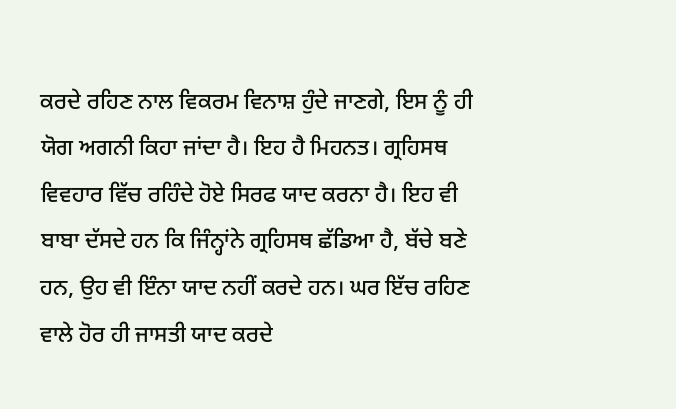ਕਰਦੇ ਰਹਿਣ ਨਾਲ ਵਿਕਰਮ ਵਿਨਾਸ਼ ਹੁੰਦੇ ਜਾਣਗੇ, ਇਸ ਨੂੰ ਹੀ ਯੋਗ ਅਗਨੀ ਕਿਹਾ ਜਾਂਦਾ ਹੈ। ਇਹ ਹੈ ਮਿਹਨਤ। ਗ੍ਰਹਿਸਥ ਵਿਵਹਾਰ ਵਿੱਚ ਰਹਿੰਦੇ ਹੋਏ ਸਿਰਫ ਯਾਦ ਕਰਨਾ ਹੈ। ਇਹ ਵੀ ਬਾਬਾ ਦੱਸਦੇ ਹਨ ਕਿ ਜਿੰਨ੍ਹਾਂਨੇ ਗ੍ਰਹਿਸਥ ਛੱਡਿਆ ਹੈ, ਬੱਚੇ ਬਣੇ ਹਨ, ਉਹ ਵੀ ਇੰਨਾ ਯਾਦ ਨਹੀਂ ਕਰਦੇ ਹਨ। ਘਰ ਇੱਚ ਰਹਿਣ ਵਾਲੇ ਹੋਰ ਹੀ ਜਾਸਤੀ ਯਾਦ ਕਰਦੇ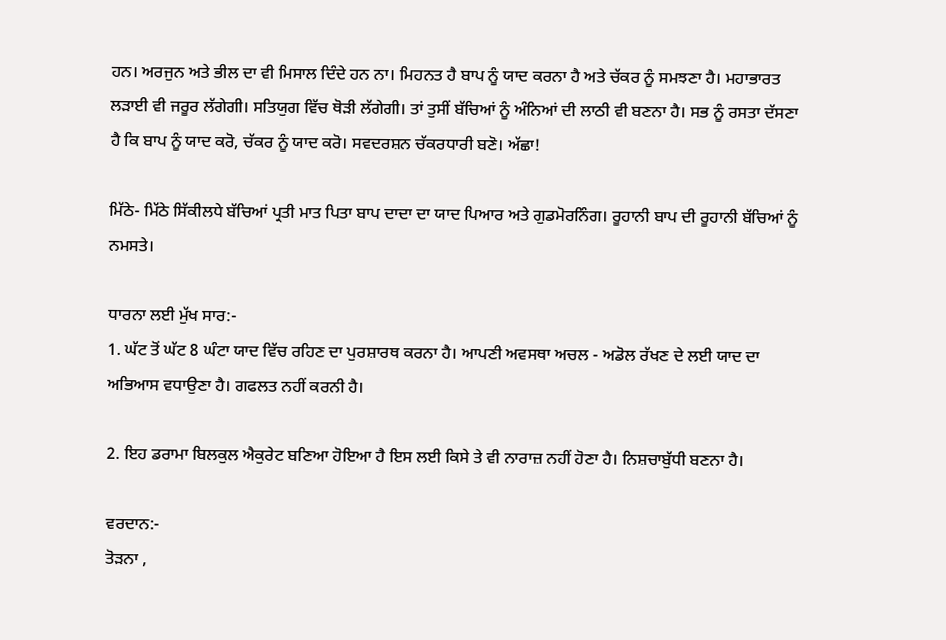ਹਨ। ਅਰਜੁਨ ਅਤੇ ਭੀਲ ਦਾ ਵੀ ਮਿਸਾਲ ਦਿੰਦੇ ਹਨ ਨਾ। ਮਿਹਨਤ ਹੈ ਬਾਪ ਨੂੰ ਯਾਦ ਕਰਨਾ ਹੈ ਅਤੇ ਚੱਕਰ ਨੂੰ ਸਮਝਣਾ ਹੈ। ਮਹਾਭਾਰਤ ਲੜਾਈ ਵੀ ਜਰੂਰ ਲੱਗੇਗੀ। ਸਤਿਯੁਗ ਵਿੱਚ ਥੋੜੀ ਲੱਗੇਗੀ। ਤਾਂ ਤੁਸੀਂ ਬੱਚਿਆਂ ਨੂੰ ਅੰਨਿਆਂ ਦੀ ਲਾਠੀ ਵੀ ਬਣਨਾ ਹੈ। ਸਭ ਨੂੰ ਰਸਤਾ ਦੱਸਣਾ ਹੈ ਕਿ ਬਾਪ ਨੂੰ ਯਾਦ ਕਰੋ, ਚੱਕਰ ਨੂੰ ਯਾਦ ਕਰੋ। ਸਵਦਰਸ਼ਨ ਚੱਕਰਧਾਰੀ ਬਣੋ। ਅੱਛਾ!

ਮਿੱਠੇ- ਮਿੱਠੇ ਸਿੱਕੀਲਧੇ ਬੱਚਿਆਂ ਪ੍ਰਤੀ ਮਾਤ ਪਿਤਾ ਬਾਪ ਦਾਦਾ ਦਾ ਯਾਦ ਪਿਆਰ ਅਤੇ ਗੁਡਮੋਰਨਿੰਗ। ਰੂਹਾਨੀ ਬਾਪ ਦੀ ਰੂਹਾਨੀ ਬੱਚਿਆਂ ਨੂੰ ਨਮਸਤੇ।

ਧਾਰਨਾ ਲਈ ਮੁੱਖ ਸਾਰ:-
1. ਘੱਟ ਤੋਂ ਘੱਟ 8 ਘੰਟਾ ਯਾਦ ਵਿੱਚ ਰਹਿਣ ਦਾ ਪੁਰਸ਼ਾਰਥ ਕਰਨਾ ਹੈ। ਆਪਣੀ ਅਵਸਥਾ ਅਚਲ - ਅਡੋਲ ਰੱਖਣ ਦੇ ਲਈ ਯਾਦ ਦਾ ਅਭਿਆਸ ਵਧਾਉਣਾ ਹੈ। ਗਫਲਤ ਨਹੀਂ ਕਰਨੀ ਹੈ।

2. ਇਹ ਡਰਾਮਾ ਬਿਲਕੁਲ ਐਕੁਰੇਟ ਬਣਿਆ ਹੋਇਆ ਹੈ ਇਸ ਲਈ ਕਿਸੇ ਤੇ ਵੀ ਨਾਰਾਜ਼ ਨਹੀਂ ਹੋਣਾ ਹੈ। ਨਿਸ਼ਚਾਬੁੱਧੀ ਬਣਨਾ ਹੈ।

ਵਰਦਾਨ:-
ਤੋੜਨਾ ,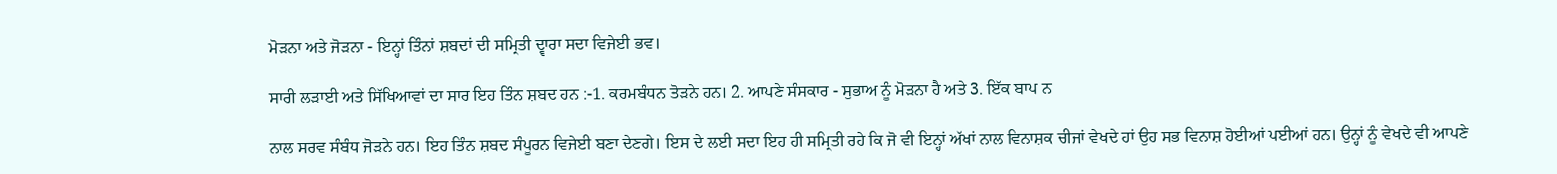ਮੋੜਨਾ ਅਤੇ ਜੋੜਨਾ - ਇਨ੍ਹਾਂ ਤਿੰਨਾਂ ਸ਼ਬਦਾਂ ਦੀ ਸਮ੍ਰਿਤੀ ਦ੍ਵਾਰਾ ਸਦਾ ਵਿਜੇਈ ਭਵ।

ਸਾਰੀ ਲੜਾਈ ਅਤੇ ਸਿੱਖਿਆਵਾਂ ਦਾ ਸਾਰ ਇਹ ਤਿੰਨ ਸ਼ਬਦ ਹਨ :-1. ਕਰਮਬੰਧਨ ਤੋੜਨੇ ਹਨ। 2. ਆਪਣੇ ਸੰਸਕਾਰ - ਸੁਭਾਅ ਨੂੰ ਮੋੜਨਾ ਹੈ ਅਤੇ 3. ਇੱਕ ਬਾਪ ਨ

ਨਾਲ ਸਰਵ ਸੰਬੰਧ ਜੋੜਨੇ ਹਨ। ਇਹ ਤਿੰਨ ਸ਼ਬਦ ਸੰਪੂਰਨ ਵਿਜੇਈ ਬਣਾ ਦੇਣਗੇ। ਇਸ ਦੇ ਲਈ ਸਦਾ ਇਹ ਹੀ ਸਮ੍ਰਿਤੀ ਰਹੇ ਕਿ ਜੋ ਵੀ ਇਨ੍ਹਾਂ ਅੱਖਾਂ ਨਾਲ ਵਿਨਾਸ਼ਕ ਚੀਜਾਂ ਵੇਖਦੇ ਹਾਂ ਉਹ ਸਭ ਵਿਨਾਸ਼ ਹੋਈਆਂ ਪਈਆਂ ਹਨ। ਉਨ੍ਹਾਂ ਨੂੰ ਵੇਖਦੇ ਵੀ ਆਪਣੇ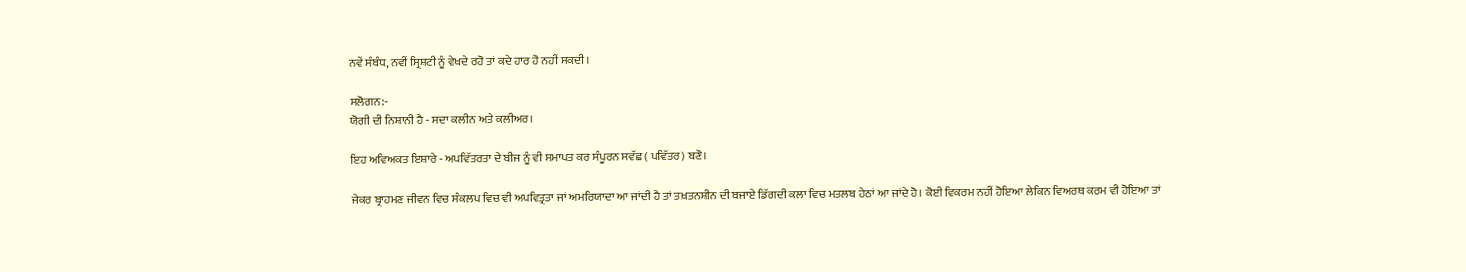ਨਵੇਂ ਸੰਬੰਧ, ਨਵੀਂ ਸ੍ਰਿਸ਼ਟੀ ਨੂੰ ਵੇਖਦੇ ਰਹੋ ਤਾਂ ਕਦੇ ਹਾਰ ਹੋ ਨਹੀਂ ਸਕਦੀ।

ਸਲੋਗਨ:-
ਯੋਗੀ ਦੀ ਨਿਸ਼ਾਨੀ ਹੈ - ਸਦਾ ਕਲੀਨ ਅਤੇ ਕਲੀਅਰ।

ਇਹ ਅਵਿਅਕਤ ਇਸ਼ਾਰੇ - ਅਪਵਿੱਤਰਤਾ ਦੇ ਬੀਜ ਨੂੰ ਵੀ ਸਮਾਪਤ ਕਰ ਸੰਪੂਰਨ ਸਵੱਛ ( ਪਵਿੱਤਰ) ਬਣੋ।

ਜੇਕਰ ਬ੍ਰਾਹਮਣ ਜੀਵਨ ਵਿਚ ਸੰਕਲਪ ਵਿਚ ਵੀ ਅਪਵਿਤ੍ਰਤਾ ਜਾਂ ਅਮਰਿਯਾਦਾ ਆ ਜਾਂਦੀ ਹੈ ਤਾਂ ਤਖ਼ਤਨਸ਼ੀਨ ਦੀ ਬਜਾਏ ਡਿੱਗਦੀ ਕਲਾ ਵਿਚ ਮਤਲਬ ਹੇਠਾਂ ਆ ਜਾਂਦੇ ਹੋ। ਕੋਈ ਵਿਕਰਮ ਨਹੀਂ ਹੋਇਆ ਲੇਕਿਨ ਵਿਅਰਥ ਕਰਮ ਵੀ ਹੋਇਆ ਤਾਂ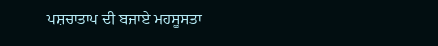ਪਸ਼ਚਾਤਾਪ ਦੀ ਬਜਾਏ ਮਹਸੂਸਤਾ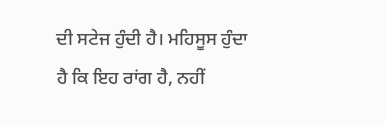ਦੀ ਸਟੇਜ ਹੁੰਦੀ ਹੈ। ਮਹਿਸੂਸ ਹੁੰਦਾ ਹੈ ਕਿ ਇਹ ਰਾਂਗ ਹੈ, ਨਹੀਂ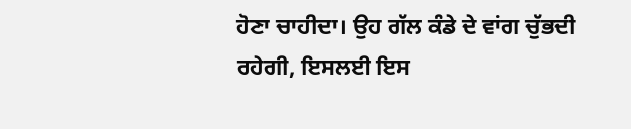ਹੋਣਾ ਚਾਹੀਦਾ। ਉਹ ਗੱਲ ਕੰਡੇ ਦੇ ਵਾਂਗ ਚੁੱਭਦੀ ਰਹੇਗੀ, ਇਸਲਈ ਇਸ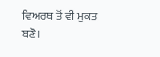ਵਿਅਰਥ ਤੋਂ ਵੀ ਮੁਕਤ ਬਣੋ।